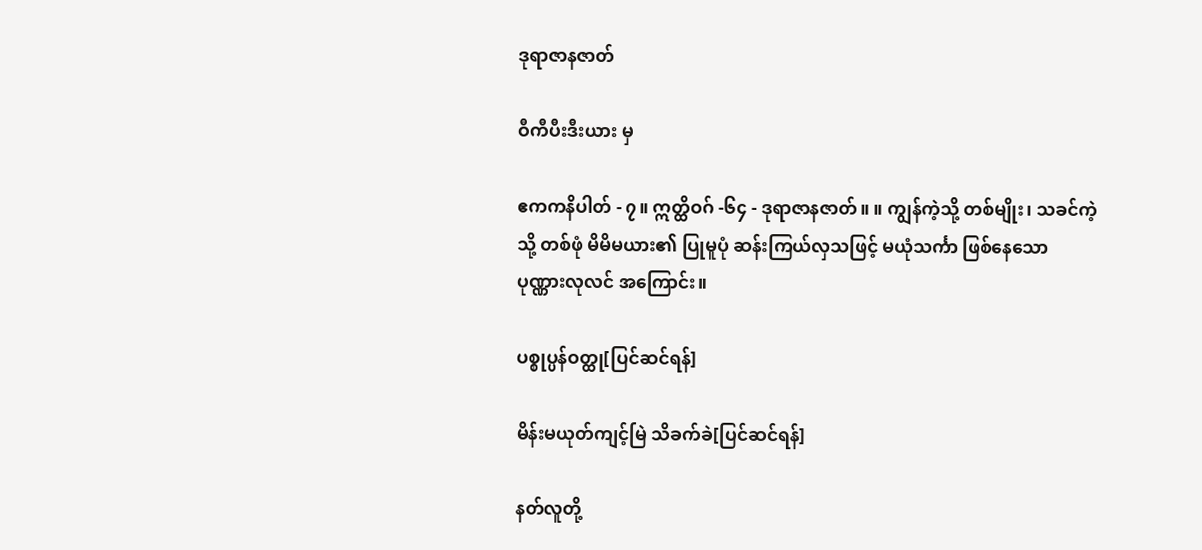ဒုရာဇာနဇာတ်

ဝီကီပီးဒီးယား မှ

ဧကကနိပါတ် - ၇။ ဣတ္ထိဝဂ် -၆၄ - ဒုရာဇာနဇာတ်။ ။ ကျွန်ကဲ့သို့ တစ်မျိုး၊ သခင်ကဲ့သို့ တစ်ဖုံ မိမိမယား၏ ပြုမူပုံ ဆန်းကြယ်လှသဖြင့် မယုံသင်္ကာ ဖြစ်နေသော ပုဏ္ဏားလုလင် အကြောင်း။

ပစ္စုပ္ပန်ဝတ္ထု[ပြင်ဆင်ရန်]

မိန်းမယုတ်ကျင့်မြဲ သိခက်ခဲ[ပြင်ဆင်ရန်]

နတ်လူတို့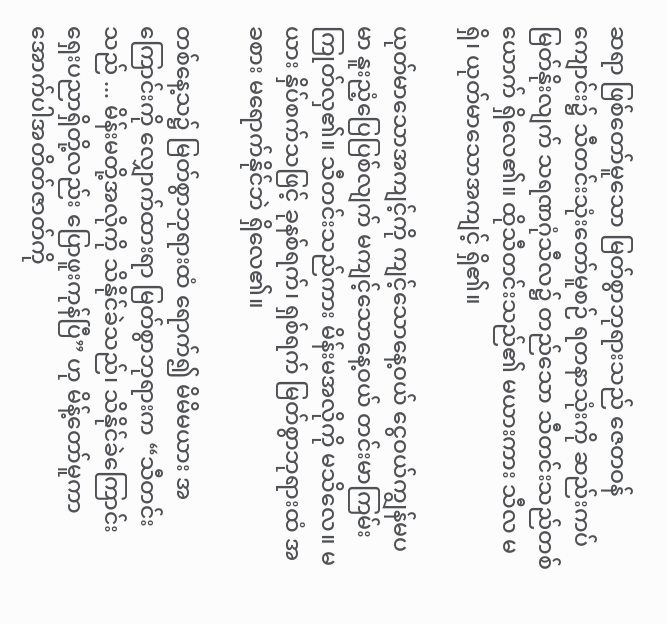ဆရာ ဖြစ်တော်မူသော မြတ်စွာဘုရားသည် ဇေတဝန်ကျောင်း၌ သီတင်းသုံးတော်မူစဉ် ရတနာသုံးကို ဆည်းကပ်မြတ်နိုးလျက် သရဏဂုံသီလ၌ တည်သော သီတင်းသည်တစ်ယောက် ရှိလေ၏။ ထိုသီတင်းသည်၏ မယားကား သီလ မရှိ၊ ယုတ်မာသောအကျင့် ရှိ၏။

ယုတ်မာသောအကျင့်ကို ကျင့်သောနေ့ဝယ် ငွေဝယ်ကျွန်မပမာ နူးညံ့ပြေပြစ်လျက် မကျင့်သောနေ့ဝယ် တင်းမာကြမ်းကြုတ်လှ၏။ သီတင်းသည်ကား မိန်းမအလိုကို မသိလေ။ မယား နှိပ်စက်သဖြင့် ခုနစ်ရက်၊ ရှစ်ရက် မြတ်စွာဘုရားထံ အခစား မရောက်နိုင်ဘဲ ရှိလေ၏။

တစ်နေ့သ၌ မြတ်စွာဘုရားထံ ရောက်၍ မိမိမယား အကြောင်းကို လျှောက်ထားရာ မြတ်စွာဘုရားက “သီတင်းသည် ... မိန်းမတို့အလိုကို သိနိုင်ခဲသည်၊ သိနိုင်ခဲကြောင်း ရှေးပညာရှိတို့လည်း ပြောဖူးကုန်ပြီ” ဟု မိန့်တော်မူကာ အောက်ပါအတိတ်ဇာတ်ကို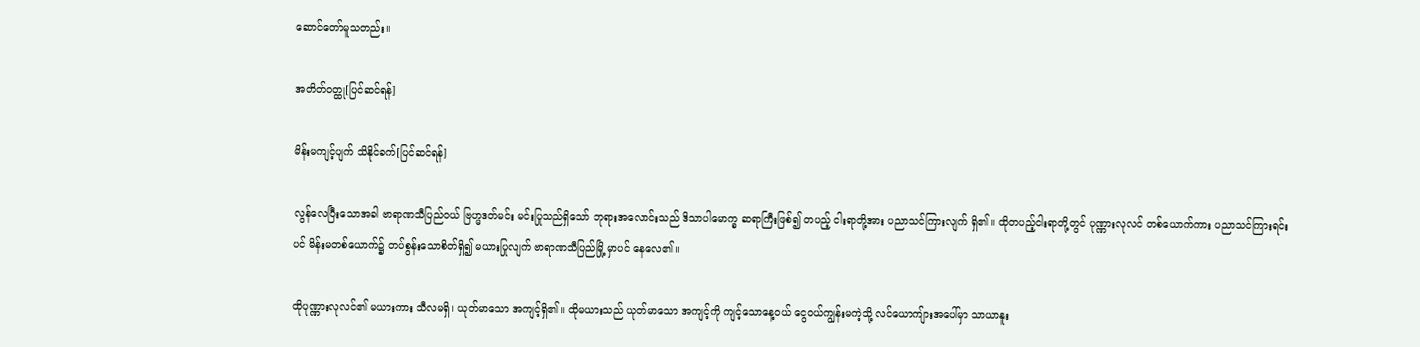ဆောင်တော်မူသတည်း။

အတိတ်ဝတ္ထု[ပြင်ဆင်ရန်]

မိန်းမကျင့်ပျက် သိနိုင်ခက်[ပြင်ဆင်ရန်]

လွန်လေပြီးသောအခါ ဗာရာဏသီပြည်ဝယ် ဗြဟ္မဒတ်မင်း မင်းပြုသည်ရှိသော် ဘုရားအလောင်းသည် ဒိသာပါမောက္ခ ဆရာကြီးဖြစ်၍ တပည့် ငါးရာတို့အား ပညာသင်ကြားလျက် ရှိ၏။ ထိုတပည့်ငါးရာတို့တွင် ပုဏ္ဏားလုလင် တစ်ယောက်ကား ပညာသင်ကြားရင်းပင် မိန်းမတစ်ယောက်၌ တပ်စွန်းသောစိတ်ရှိ၍ မယားပြုလျက် ဗာရာဏသီပြည်မြို့ မှာပင် နေလေ၏။

ထိုပုဏ္ဏားလုလင်၏ မယားကား သီလမရှိ၊ ယုတ်မာသော အကျင့်ရှိ၏။ ထိုမယားသည် ယုတ်မာသော အကျင့်ကို ကျင့်သောနေ့ဝယ် ငွေဝယ်ကျွန်းမကဲ့သို့ လင်ယောကျ်ားအပေါ်မှာ သာယာနူး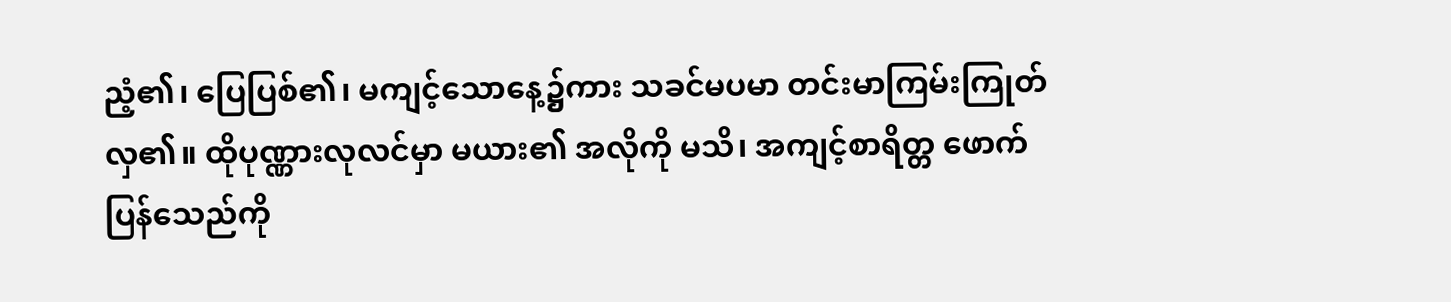ညံ့၏၊ ပြေပြစ်၏၊ မကျင့်သောနေ့၌ကား သခင်မပမာ တင်းမာကြမ်းကြုတ်လှ၏။ ထိုပုဏ္ဏားလုလင်မှာ မယား၏ အလိုကို မသိ၊ အကျင့်စာရိတ္တ ဖောက်ပြန်သေည်ကို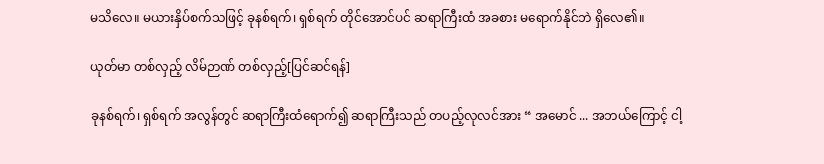မသိလေ။ မယားနှိပ်စက်သဖြင့် ခုနစ်ရက်၊ ရှစ်ရက် တိုင်အောင်ပင် ဆရာကြီးထံ အခစား မရောက်နိုင်ဘဲ ရှိလေ၏။

ယုတ်မာ တစ်လှည့် လိမ်ဉာဏ် တစ်လှည့်[ပြင်ဆင်ရန်]

ခုနစ်ရက်၊ ရှစ်ရက် အလွန်တွင် ဆရာကြီးထံရောက်၍ ဆရာကြီးသည် တပည့်လုလင်အား “ အမောင် ... အဘယ်ကြောင့် ငါ့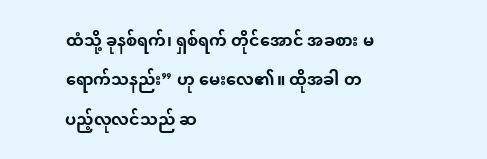ထံသို့ ခုနစ်ရက်၊ ရှစ်ရက် တိုင်အောင် အခစား မရောက်သနည်း” ဟု မေးလေ၏။ ထိုအခါ တပည့်လုလင်သည် ဆ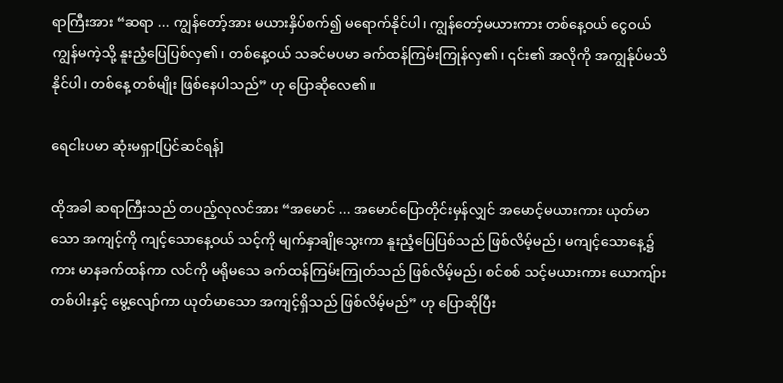ရာကြီးအား “ဆရာ ... ကျွန်တော့်အား မယားနှိပ်စက်၍ မရောက်နိုင်ပါ၊ ကျွန်တော့်မယားကား တစ်နေ့ဝယ် ငွေဝယ်ကျွန်မကဲ့သို့ နူးညံ့ပြေပြစ်လှ၏၊ တစ်နေ့ဝယ် သခင်မပမာ ခက်ထန်ကြမ်းကြုန်လှ၏၊ ၎င်း၏ အလိုကို အကျွန်ုပ်မသိနိုင်ပါ၊ တစ်နေ့ တစ်မျိုး ဖြစ်နေပါသည်” ဟု ပြောဆိုလေ၏။

ရေငါးပမာ ဆုံးမရှာ[ပြင်ဆင်ရန်]

ထိုအခါ ဆရာကြီးသည် တပည့်လုလင်အား “အမောင် ... အမောင်ပြောတိုင်းမှန်လျှင် အမောင့်မယားကား ယုတ်မာသော အကျင့်ကို ကျင့်သောနေ့ဝယ် သင့်ကို မျက်နှာချိုသွေးကာ နူးညံ့ပြေပြစ်သည် ဖြစ်လိမ့်မည်၊ မကျင့်သောနေ့၌ကား မာနခက်ထန်ကာ လင်ကို မရိုမသေ ခက်ထန်ကြမ်းကြုတ်သည် ဖြစ်လိမ့်မည်၊ စင်စစ် သင့်မယားကား ယောကျ်ားတစ်ပါးနှင့် မွေ့လျော်ကာ ယုတ်မာသော အကျင့်ရှိသည် ဖြစ်လိမ့်မည်” ဟု ပြောဆိုပြီး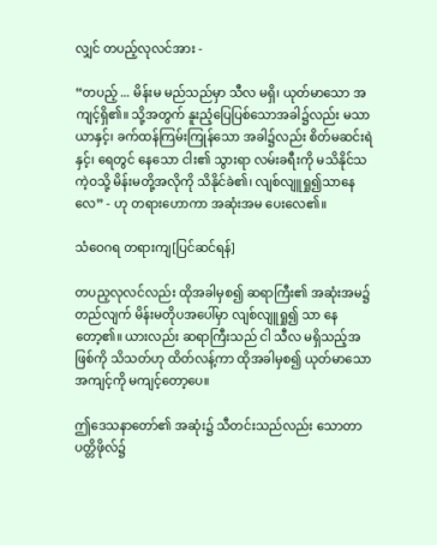လျှင် တပည့်လုလင်အား -

“တပည့် ... မိန်းမ မည်သည်မှာ သီလ မရှိ၊ ယုတ်မာသော အကျင့်ရှိ၏။ သို့အတွက် နူးညံ့ပြေပြစ်သောအခါ၌လည်း မသာယာနှင့်၊ ခက်ထန်ကြမ်းကြုန်သော အခါ၌လည်း စိတ်မဆင်းရဲနှင့်၊ ရေတွင် နေသော ငါး၏ သွားရာ လမ်းခရီးကို မသိနိုင်သကဲ့ဝသို့ မိန်းမတို့အလိုကို သိနိုင်ခဲ၏၊ လျစ်လျူရှု၍သာနေလေ” - ဟု တရားဟောကာ အဆုံးအမ ပေးလေ၏။

သံဝေဂရ တရားကျ[ပြင်ဆင်ရန်]

တပည့လုလင်လည်း ထိုအခါမှစ၍ ဆရာကြီး၏ အဆုံးအမ၌ တည်လျက် မိန်းမတိုပအပေါ်မှာ လျစ်လျူရှု၍ သာ နေတော့၏။ ယားလည်း ဆရာကြီးသည် ငါ သီလ မရှိသည့်အဖြစ်ကို သိသတ်ဟု ထိတ်လန့်ကာ ထိုအခါမှစ၍ ယုတ်မာသော အကျင့်ကို မကျင့်တော့ပေ။

ဤဒေသနာတော်၏ အဆုံး၌ သီတင်းသည်လည်း သောတာပတ္တိဖိုလ်၌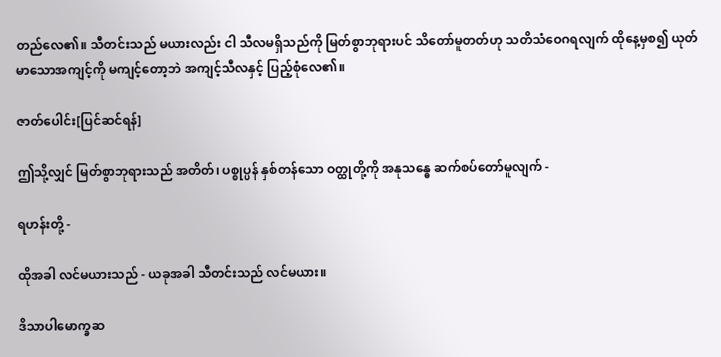တည်လေ၏။ သီတင်းသည် မယားလည်း ငါ သီလမရှိသည်ကို မြတ်စွာဘုရားပင် သိတော်မူတတ်ဟု သတိသံဝေဂရလျက် ထိုနေ့မှစ၍ ယုတ်မာသောအကျင့်ကို မကျင့်တော့ဘဲ အကျင့်သီလနှင့် ပြည့်စုံလေ၏။

ဇာတ်ပေါင်း[ပြင်ဆင်ရန်]

ဤသို့လျှင် မြတ်စွာဘုရားသည် အတိတ်၊ ပစ္စုပ္ပန် နှစ်တန်သော ဝတ္ထုတို့ကို အနုသန္ဓေ ဆက်စပ်တော်မူလျက် -

ရဟန်းတို့ -

ထိုအခါ လင်မယားသည် - ယခုအခါ သီတင်းသည် လင်မယား။

ဒိသာပါမောက္ခဆ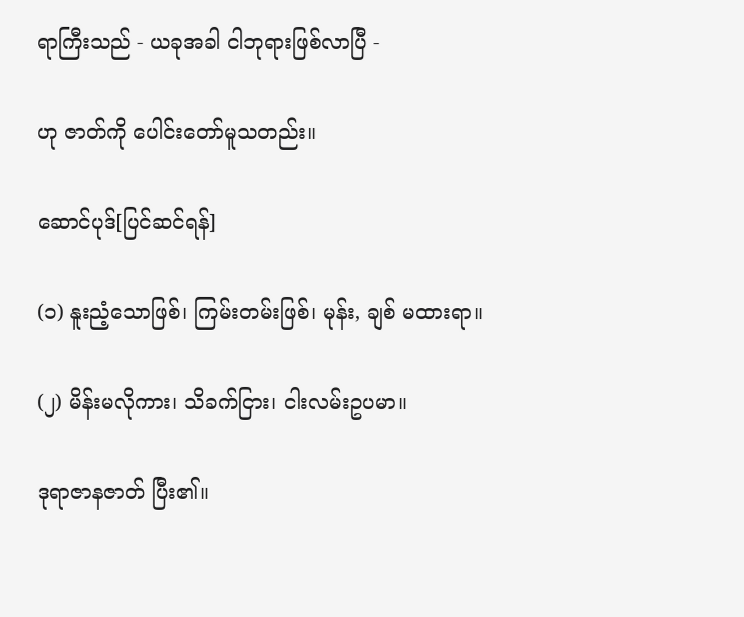ရာကြီးသည် - ယခုအခါ ငါဘုရားဖြစ်လာပြီ -

ဟု ဇာတ်ကို ပေါင်းတော်မူသတည်း။

ဆောင်ပုဒ်[ပြင်ဆင်ရန်]

(၁) နူးညံ့သောဖြစ်၊ ကြမ်းတမ်းဖြစ်၊ မုန်း, ချစ် မထားရာ။

(၂) မိန်းမလိုကား၊ သိခက်ငြား၊ ငါးလမ်းဥပမာ။

ဒုရာဇာနဇာတ် ပြီး၏။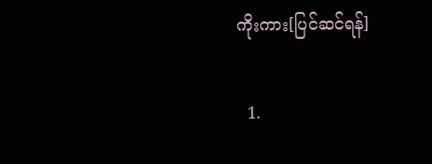ကိုးကား[ပြင်ဆင်ရန်]

  1.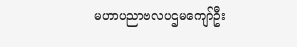မဟာပညာဗလပဌမကျော်ဦး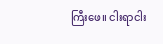ကြီးဖေ။ ငါးရာငါး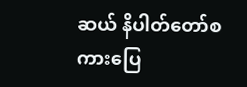ဆယ် နိပါတ်တော်စကားပြေ